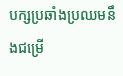បក្សប្រឆាំងប្រឈមនឹងជម្រើ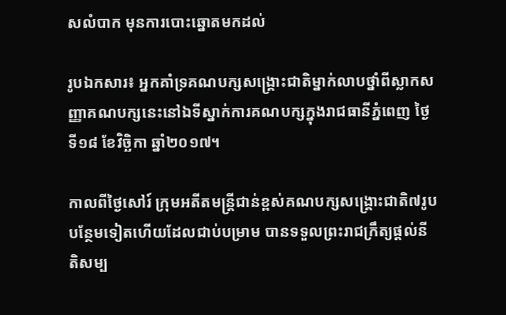សលំបាក មុនការបោះឆ្នោតមកដល់

រូបឯកសារ៖ អ្នកគាំទ្រគណបក្សសង្គ្រោះជាតិម្នាក់លាបថ្នាំពីស្លាកសញ្ញាគណបក្សនេះនៅឯទីស្នាក់ការគណបក្សក្នុងរាជធានីភ្នំពេញ ថ្ងៃទី១៨ ខែវិច្ឆិកា ឆ្នាំ២០១៧។

កាលពីថ្ងៃសៅរ៍ ក្រុមអតីតមន្ត្រីជាន់ខ្ពស់គណបក្សសង្គ្រោះជាតិ៧រូបបន្ថែមទៀតហើយដែលជាប់បម្រាម បានទទួលព្រះរាជក្រឹត្យផ្ដល់នីតិសម្ប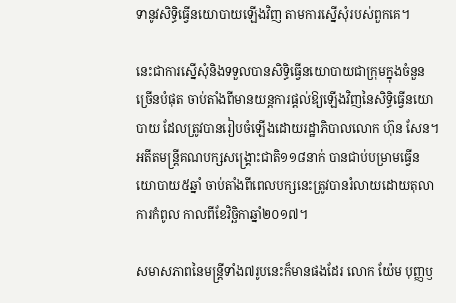ទានូវសិទ្ធិធ្វើនយោបាយឡើងវិញ តាមការស្នើសុំរបស់ពួកគេ។

នេះជាការស្នើសុំនិងទទួលបានសិទ្ធិធ្វើនយោបាយជាក្រុមក្នុងចំនួនច្រើនបំផុត ចាប់តាំងពីមានយន្តការផ្ដល់ឱ្យឡើងវិញនៃសិទ្ធិធ្វើនយោបាយ ដែលត្រូវបានរៀបចំឡើងដោយរដ្ឋាភិបាលលោក ហ៊ុន សែន។ អតីតមន្ត្រីគណបក្សសង្គ្រោះជាតិ១១៨នាក់ បានជាប់បម្រាមធ្វើនយោបាយ៥ឆ្នាំ ចាប់តាំងពីពេលបក្សនេះត្រូវបានរំលាយដោយតុលាការកំពូល កាលពីខែវិច្ឆិកាឆ្នាំ២០១៧។

សមាសភាពនៃមន្ត្រីទាំង៧រូបនេះក៏មានផងដែរ លោក យ៉ែម បុញ្ញឫ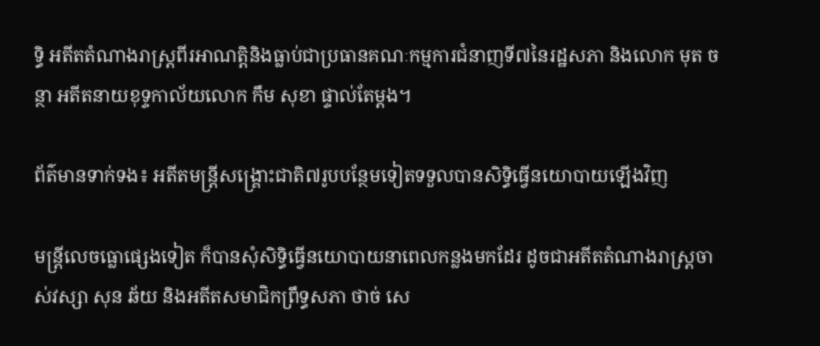ទ្ធិ អតីតតំណាងរាស្ត្រពីរអាណត្តិនិងធ្លាប់ជាប្រធានគណៈកម្មការជំនាញទី៧នៃរដ្ឋសភា និងលោក មុត ចន្ថា អតីតនាយខុទ្ទកាល័យលោក កឹម សុខា ផ្ទាល់តែម្ដង។

ព័ត៌មានទាក់ទង៖ អតីតមន្ត្រីសង្គ្រោះជាតិ៧រូបបន្ថែមទៀតទទួលបានសិទ្ធិធ្វើនយោបាយឡើងវិញ

មន្ត្រីលេចធ្លោផ្សេងទៀត ក៏បានសុំសិទ្ធិធ្វើនយោបាយនាពេលកន្លងមកដែរ ដូចជាអតីតតំណាងរាស្ត្រចាស់វស្សា សុន ឆ័យ និងអតីតសមាជិកព្រឹទ្ធសភា ថាច់ សេ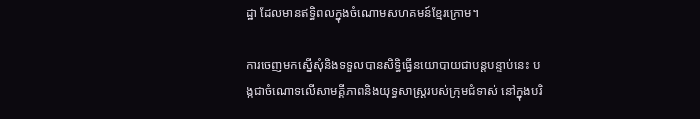ដ្ឋា ដែលមានឥទ្ធិពលក្នុងចំណោមសហគមន៍ខ្មែរក្រោម។

ការចេញមកស្នើសុំនិងទទួលបានសិទ្ធិធ្វើនយោបាយជាបន្តបន្ទាប់នេះ បង្កជាចំណោទលើសាមគ្គីភាពនិងយុទ្ធសាស្ត្ររបស់ក្រុមជំទាស់ នៅក្នុងបរិ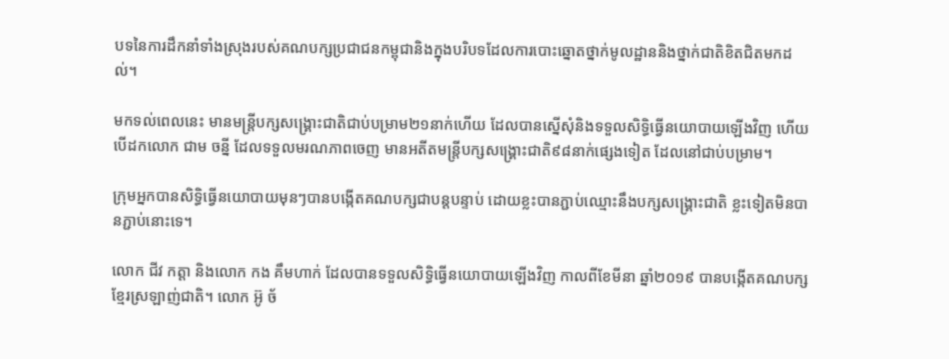បទនៃការដឹកនាំទាំងស្រុងរបស់គណបក្សប្រជាជនកម្ពុជានិងក្នុងបរិបទដែលការបោះឆ្នោតថ្នាក់មូលដ្ឋាននិងថ្នាក់ជាតិខិតជិតមកដល់។

មកទល់ពេលនេះ មានមន្ត្រីបក្សសង្គ្រោះជាតិជាប់បម្រាម២១នាក់ហើយ ដែលបានស្នើសុំនិងទទួលសិទ្ធិធ្វើនយោបាយឡើងវិញ ហើយបើដកលោក ជាម ចន្នី ដែលទទួលមរណភាពចេញ មានអតីតមន្ត្រីបក្សសង្គ្រោះជាតិ៩៨នាក់ផ្សេងទៀត ដែលនៅជាប់បម្រាម។

ក្រុមអ្នកបានសិទ្ធិធ្វើនយោបាយមុនៗបានបង្កើតគណបក្សជាបន្តបន្ទាប់ ដោយខ្លះបានភ្ជាប់ឈ្មោះនឹងបក្សសង្គ្រោះជាតិ ខ្លះទៀតមិនបានភ្ជាប់នោះទេ។

លោក ជីវ កត្តា និងលោក កង គឹមហាក់ ដែលបានទទួលសិទ្ធិធ្វើនយោបាយឡើងវិញ កាលពីខែមីនា ឆ្នាំ២០១៩ បានបង្កើតគណបក្សខ្មែរស្រឡាញ់ជាតិ។ លោក អ៊ូ ច័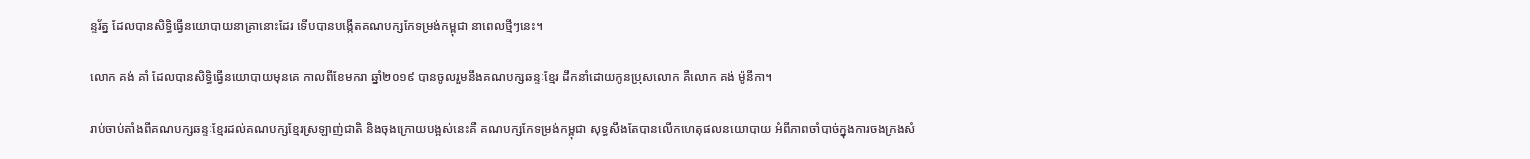ន្ទរ័ត្ន ដែលបានសិទ្ធិធ្វើនយោបាយនាគ្រានោះដែរ ទើបបានបង្កើតគណបក្សកែទម្រង់កម្ពុជា នាពេលថ្មីៗនេះ។

លោក គង់ គាំ ដែលបានសិទ្ធិធ្វើនយោបាយមុនគេ កាលពីខែមករា ឆ្នាំ២០១៩ បានចូលរួមនឹងគណបក្សឆន្ទៈខ្មែរ ដឹកនាំដោយកូនប្រុសលោក គឺលោក គង់ ម៉ូនីកា។

រាប់ចាប់តាំងពីគណបក្សឆន្ទៈខ្មែរដល់គណបក្សខ្មែរស្រឡាញ់ជាតិ និងចុងក្រោយបង្អស់នេះគឺ គណបក្សកែទម្រង់កម្ពុជា សុទ្ធសឹងតែបានលើកហេតុផលនយោបាយ អំពីភាពចាំបាច់ក្នុងការចងក្រងសំ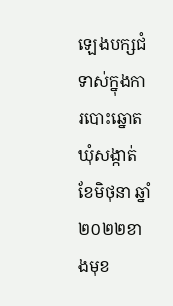ឡេងបក្សជំទាស់ក្នុងការបោះឆ្នោតឃុំសង្កាត់ ខែមិថុនា ឆ្នាំ២០២២ខាងមុខ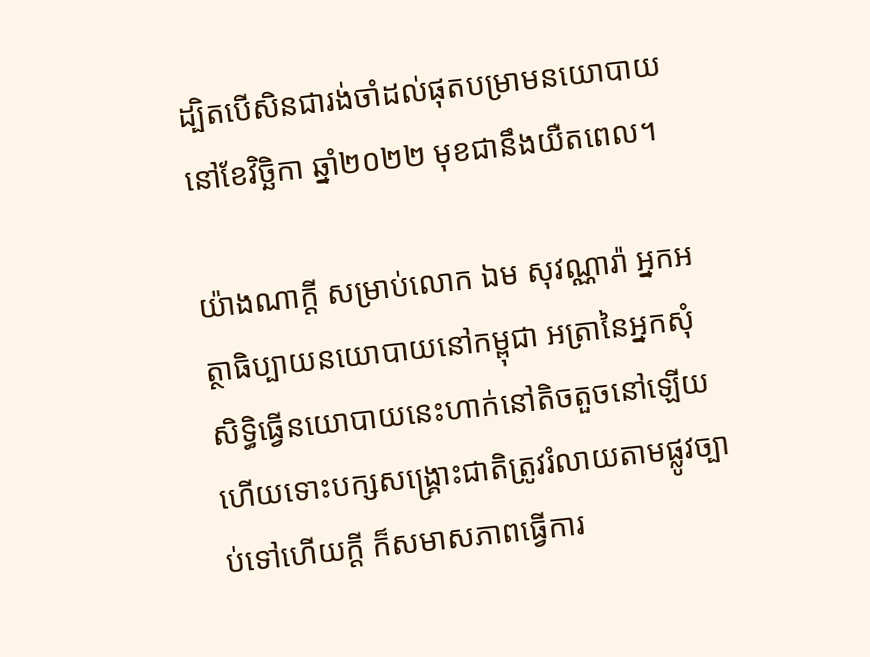ដ្បិតបើសិនជារង់ចាំដល់ផុតបម្រាមនយោបាយនៅខែវិច្ឆិកា ឆ្នាំ២០២២ មុខជានឹងយឺតពេល។

យ៉ាងណាក្ដី សម្រាប់លោក ឯម សុវណ្ណារ៉ា អ្នកអត្ថាធិប្បាយនយោបាយនៅកម្ពុជា អត្រានៃអ្នកសុំសិទ្ធិធ្វើនយោបាយនេះហាក់នៅតិចតួចនៅឡើយ ហើយទោះបក្សសង្គ្រោះជាតិត្រូវរំលាយតាមផ្លូវច្បាប់ទៅហើយក្ដី ក៏សមាសភាពធ្វើការ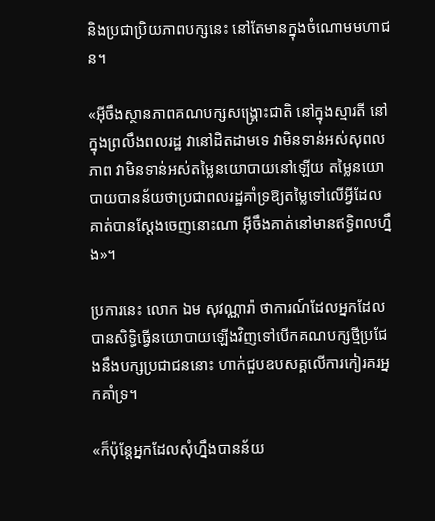និងប្រជាប្រិយភាពបក្សនេះ នៅតែមានក្នុងចំណោមមហាជន។

«អ៊ីចឹងស្ថានភាពគណបក្សសង្គ្រោះជាតិ នៅក្នុងស្មារតី នៅក្នុងព្រលឹងពលរដ្ឋ វានៅដិតដាមទេ វាមិនទាន់អស់សុពលភាព វាមិនទាន់អស់តម្លៃនយោបាយនៅឡើយ តម្លៃនយោបាយបានន័យថាប្រជាពលរដ្ឋគាំទ្រឱ្យតម្លៃទៅលើអ្វីដែលគាត់បានស្ដែងចេញនោះណា អ៊ីចឹងគាត់នៅមានឥទ្ធិពលហ្នឹង»។

ប្រការនេះ លោក ឯម សុវណ្ណារ៉ា ថាការណ៍ដែលអ្នកដែលបានសិទ្ធិធ្វើនយោបាយឡើងវិញទៅបើកគណបក្សថ្មីប្រជែងនឹងបក្សប្រជាជននោះ ហាក់ជួបឧបសគ្គលើការកៀរគរអ្នកគាំទ្រ។

«ក៏ប៉ុន្តែអ្នកដែលសុំហ្នឹងបានន័យ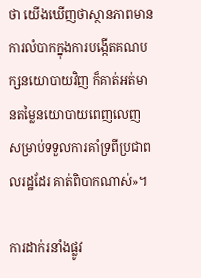ថា យើងឃើញថាស្ថានភាពមានការលំបាកក្នុងការបង្កើតគណបក្សនយោបាយវិញ ក៏គាត់អត់មានតម្លៃនយោបាយពេញលេញ សម្រាប់ទទួលការគាំទ្រពីប្រជាពលរដ្ឋដែរ គាត់ពិបាកណាស់»។

ការដាក់រនាំងផ្លូវ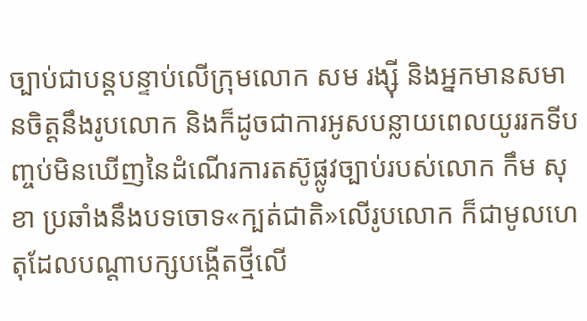ច្បាប់ជាបន្តបន្ទាប់លើក្រុមលោក សម រង្ស៊ី និងអ្នកមានសមានចិត្តនឹងរូបលោក និងក៏ដូចជាការអូសបន្លាយពេលយូររកទីបញ្ចប់មិនឃើញនៃដំណើរការតស៊ូផ្លូវច្បាប់របស់លោក កឹម សុខា ប្រឆាំងនឹងបទចោទ«ក្បត់ជាតិ»លើរូបលោក ក៏ជាមូលហេតុដែលបណ្ដាបក្សបង្កើតថ្មីលើ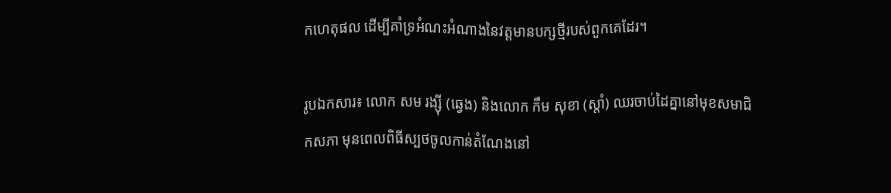កហេតុផល ដើម្បីគាំទ្រអំណះអំណាងនៃវត្តមានបក្សថ្មីរបស់ពួកគេដែរ។

រូបឯកសារ៖ លោក សម រង្ស៊ី (ឆ្វេង) និងលោក កឹម សុខា (ស្ដាំ) ឈរចាប់ដៃគ្នានៅមុខសមាជិកសភា មុនពេលពិធីស្បថចូលកាន់តំណែងនៅ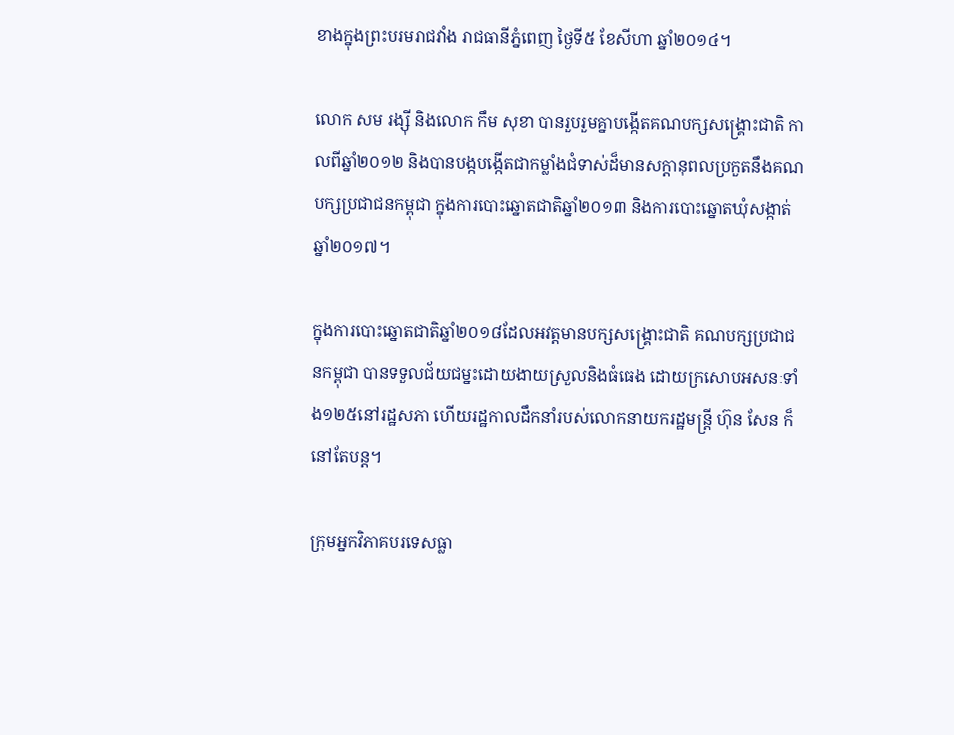ខាងក្នុងព្រះបរមរាជវាំង រាជធានីភ្នំពេញ ថ្ងៃទី៥ ខែសីហា ឆ្នាំ២០១៤។

លោក សម រង្ស៊ី និងលោក កឹម សុខា បានរួបរួមគ្នាបង្កើតគណបក្សសង្គ្រោះជាតិ កាលពីឆ្នាំ២០១២ និងបានបង្កបង្កើតជាកម្លាំងជំទាស់ដ៏មានសក្តានុពលប្រកួតនឹងគណបក្សប្រជាជនកម្ពុជា ក្នុងការបោះឆ្នោតជាតិឆ្នាំ២០១៣ និងការបោះឆ្នោតឃុំសង្កាត់ឆ្នាំ២០១៧។

ក្នុងការបោះឆ្នោតជាតិឆ្នាំ២០១៨ដែលអវត្តមានបក្សសង្គ្រោះជាតិ គណបក្សប្រជាជនកម្ពុជា បានទទួលជ័យជម្នះដោយងាយស្រួលនិងធំធេង ដោយក្រសោបអសនៈទាំង១២៥នៅរដ្ឋសភា ហើយរដ្ឋកាលដឹកនាំរបស់លោកនាយករដ្ឋមន្ត្រី ហ៊ុន សែន ក៏នៅតែបន្ត។

ក្រុមអ្នកវិភាគបរទេសធ្លា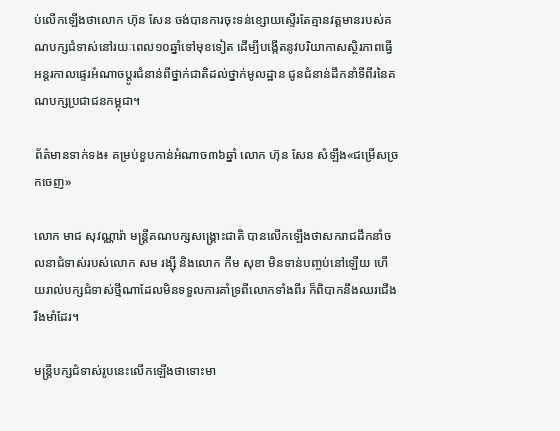ប់លើកឡើងថាលោក ហ៊ុន សែន ចង់បានការចុះទន់ខ្សោយស្ទើរតែគ្មានវត្តមានរបស់គណបក្សជំទាស់នៅរយៈពេល១០ឆ្នាំទៅមុខទៀត ដើម្បីបង្កើតនូវបរិយាកាសស្ថិរភាពធ្វើអន្តរកាលផ្ទេរអំណាចប្ដូរជំនាន់ពីថ្នាក់ជាតិដល់ថ្នាក់មូលដ្ឋាន ជូនជំនាន់ដឹកនាំទីពីរនៃគណបក្សប្រជាជនកម្ពុជា។

ព័ត៌មានទាក់ទង៖ គម្រប់ខួបកាន់អំណាច៣៦ឆ្នាំ លោក ហ៊ុន សែន សំឡឹង«ជម្រើសច្រកចេញ»

លោក មាជ សុវណ្ណារ៉ា មន្ត្រីគណបក្សសង្គ្រោះជាតិ បានលើកឡើងថាសករាជដឹកនាំចលនាជំទាស់របស់លោក សម រង្ស៊ី និងលោក កឹម សុខា មិនទាន់បញ្ចប់នៅឡើយ ហើយរាល់បក្សជំទាស់ថ្មីណាដែលមិនទទួលការគាំទ្រពីលោកទាំងពីរ ក៏ពិបាកនឹងឈរជើងរឹងមាំដែរ។

មន្ត្រីបក្សជំទាស់រូបនេះលើកឡើងថាទោះមា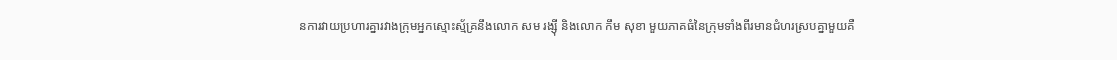នការវាយប្រហារគ្នារវាងក្រុមអ្នកស្មោះស្ម័គ្រនឹងលោក សម រង្ស៊ី និងលោក កឹម សុខា មួយភាគធំនៃក្រុមទាំងពីរមានជំហរស្របគ្នាមួយគឺ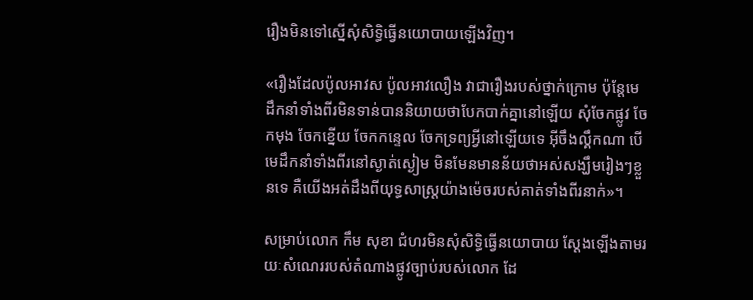រឿងមិនទៅស្នើសុំសិទ្ធិធ្វើនយោបាយឡើងវិញ។

«រឿងដែលប៉ូលអាវស ប៉ូលអាវលឿង វាជារឿងរបស់ថ្នាក់ក្រោម ប៉ុន្តែមេដឹកនាំទាំងពីរមិនទាន់បាននិយាយថាបែកបាក់គ្នានៅឡើយ សុំចែកផ្លូវ ចែកមុង ចែកខ្នើយ ចែកកន្ទេល ចែកទ្រព្យអ្វីនៅឡើយទេ អ៊ីចឹងល្គឹកណា បើមេដឹកនាំទាំងពីរនៅស្ងាត់ស្ងៀម មិនមែនមានន័យថាអស់សង្ឃឹមរៀងៗខ្លួនទេ គឺយើងអត់ដឹងពីយុទ្ធសាស្ត្រយ៉ាងម៉េចរបស់គាត់ទាំងពីរនាក់»។

សម្រាប់លោក កឹម សុខា ជំហរមិនសុំសិទ្ធិធ្វើនយោបាយ ស្ដែងឡើងតាមរយៈសំណេររបស់តំណាងផ្លូវច្បាប់របស់លោក ដែ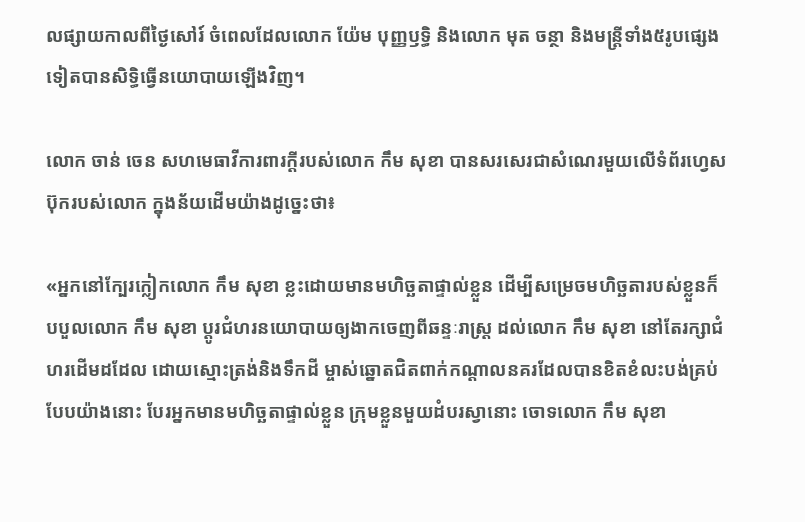លផ្សាយកាលពីថ្ងៃសៅរ៍ ចំពេលដែលលោក យ៉ែម បុញ្ញឫទ្ធិ និងលោក មុត ចន្ថា និងមន្ត្រីទាំង៥រូបផ្សេងទៀតបានសិទ្ធិធ្វើនយោបាយឡើងវិញ។

លោក ចាន់ ចេន សហមេធាវីការពារក្ដីរបស់លោក កឹម សុខា បានសរសេរជាសំណេរមួយលើទំព័រហ្វេសប៊ុករបស់លោក ក្នុងន័យដើមយ៉ាងដូច្នេះថា៖

«អ្នកនៅក្បែរក្លៀកលោក កឹម សុខា ខ្លះដោយមានមហិច្ឆតាផ្ទាល់ខ្លួន ដើម្បីសម្រេចមហិច្ឆតារបស់ខ្លួនក៏បបួលលោក កឹម សុខា ប្តូរជំហរនយោបាយឲ្យងាកចេញពីឆន្ទៈរាស្ត្រ ដល់លោក កឹម សុខា នៅតែរក្សាជំហរដើមដដែល ដោយស្មោះត្រង់និងទឹកដី ម្ចាស់ឆ្នោតជិតពាក់កណ្តាលនគរដែលបានខិតខំលះបង់គ្រប់បែបយ៉ាងនោះ បែរអ្នកមានមហិច្ឆតាផ្ទាល់ខ្លួន ក្រុមខ្លួនមួយដំបរស្វានោះ ចោទលោក កឹម សុខា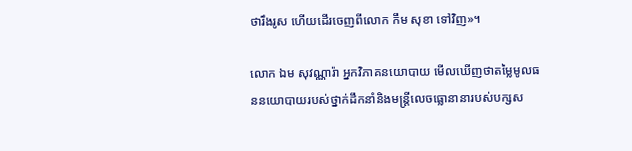ថារឹងរូស ហើយដើរចេញពីលោក កឹម សុខា ទៅវិញ»។

លោក ឯម សុវណ្ណារ៉ា អ្នកវិភាគនយោបាយ មើលឃើញថាតម្លៃមូលធននយោបាយរបស់ថ្នាក់ដឹកនាំនិងមន្ត្រីលេចធ្លោនានារបស់បក្សស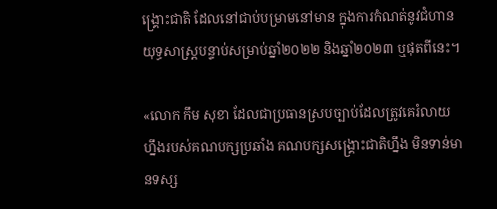ង្គ្រោះជាតិ ដែលនៅជាប់បម្រាមនៅមាន ក្នុងការកំណត់នូវជំហានយុទ្ធសាស្ត្របន្ទាប់សម្រាប់ឆ្នាំ២០២២ និងឆ្នាំ២០២៣ ឬផុតពីនេះ។

«លោក កឹម សុខា ដែលជាប្រធានស្របច្បាប់ដែលត្រូវគេរំលាយហ្នឹងរបស់គណបក្សប្រឆាំង គណបក្សសង្គ្រោះជាតិហ្នឹង មិនទាន់មានទស្ស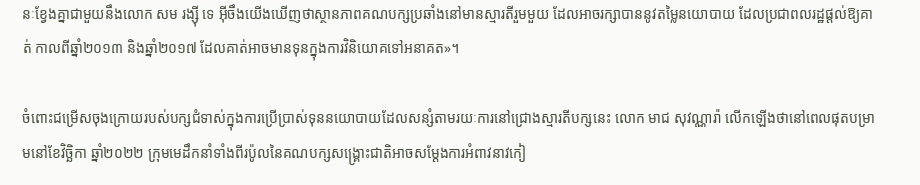នៈខ្វែងគ្នាជាមួយនឹងលោក សម រង្ស៊ី ទេ អ៊ីចឹងយើងឃើញថាស្ថានភាពគណបក្សប្រឆាំងនៅមានស្មារតីរួមមួយ ដែលអាចរក្សាបាននូវតម្លៃនយោបាយ ដែលប្រជាពលរដ្ឋផ្ដល់ឱ្យគាត់ កាលពីឆ្នាំ២០១៣ និងឆ្នាំ២០១៧ ដែលគាត់អាចមានទុនក្នុងការវិនិយោគទៅអនាគត»។

ចំពោះជម្រើសចុងក្រោយរបស់បក្សជំទាស់ក្នុងការប្រើប្រាស់ទុននយោបាយដែលសន្សំតាមរយៈការនៅជ្រោងស្មារតីបក្សនេះ លោក មាជ សុវណ្ណារ៉ា លើកឡើងថានៅពេលផុតបម្រាមនៅខែវិច្ឆិកា ឆ្នាំ២០២២ ក្រុមមេដឹកនាំទាំងពីរប៉ូលនៃគណបក្សសង្គ្រោះជាតិអាចសម្ដែងការអំពាវនាវកៀ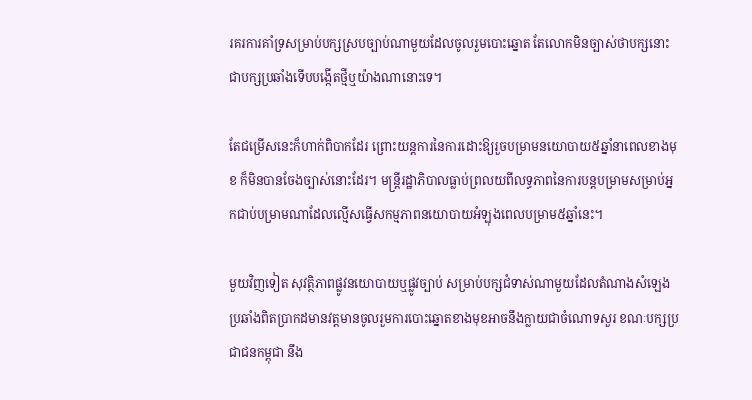រគរការគាំទ្រសម្រាប់បក្សស្របច្បាប់ណាមួយដែលចូលរួមបោះឆ្នោត តែលោកមិនច្បាស់ថាបក្សនោះជាបក្សប្រឆាំងទើបបង្កើតថ្មីឬយ៉ាងណានោះទេ។

តែជម្រើសនេះក៏ហាក់ពិបាកដែរ ព្រោះយន្តការនៃការដោះឱ្យរួចបម្រាមនយោបាយ៥ឆ្នាំនាពេលខាងមុខ ក៏មិនបានចែងច្បាស់នោះដែរ។ មន្ត្រីរដ្ឋាភិបាលធ្លាប់ព្រលយពីលទ្ធភាពនៃការបន្តបម្រាមសម្រាប់អ្នកជាប់បម្រាមណាដែលល្មើសធ្វើសកម្មភាពនយោបាយអំឡុងពេលបម្រាម៥ឆ្នាំនេះ។

មួយវិញទៀត សុវត្ថិភាពផ្លូវនយោបាយឬផ្លូវច្បាប់ សម្រាប់បក្សជំទាស់ណាមួយដែលតំណាងសំឡេងប្រឆាំងពិតប្រាកដមានវត្តមានចូលរួមការបោះឆ្នោតខាងមុខអាចនឹងក្លាយជាចំណោទសួរ ខណៈបក្សប្រជាជនកម្ពុជា នឹង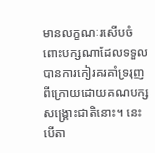មានលក្ខណៈរសើបចំពោះបក្សណាដែលទទួលបានការកៀរគរគាំទ្ររុញពីក្រោយដោយគណបក្សសង្គ្រោះជាតិនោះ។ នេះបើតា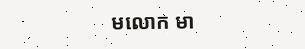មលោក មា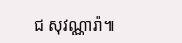ជ សុវណ្ណារ៉ា៕